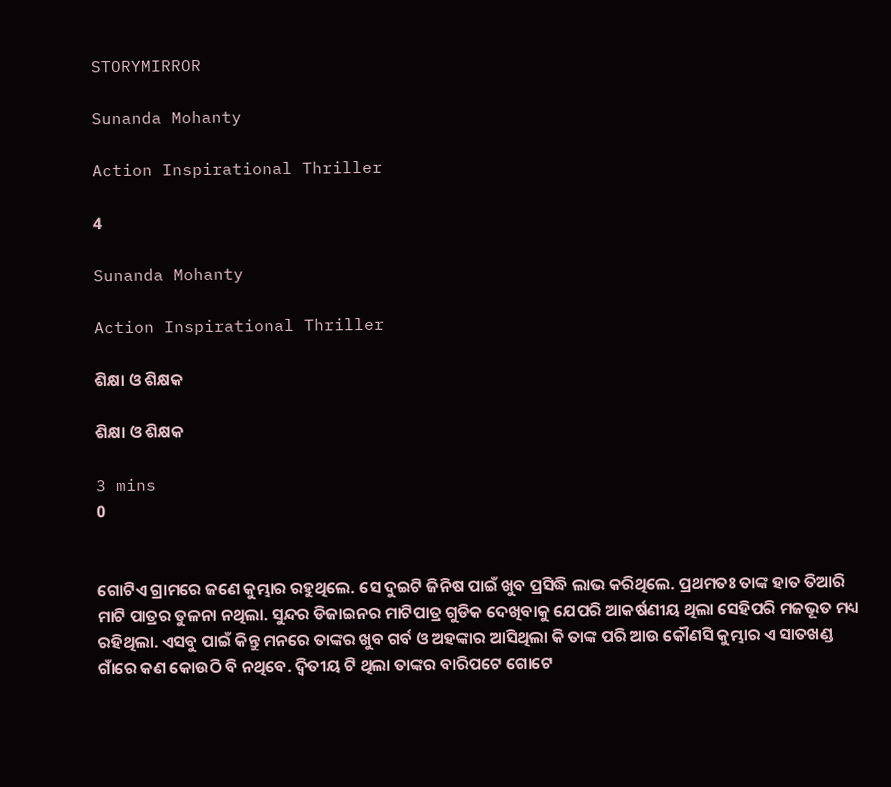STORYMIRROR

Sunanda Mohanty

Action Inspirational Thriller

4

Sunanda Mohanty

Action Inspirational Thriller

ଶିକ୍ଷା ଓ ଶିକ୍ଷକ

ଶିକ୍ଷା ଓ ଶିକ୍ଷକ

3 mins
0


ଗୋଟିଏ ଗ୍ରାମରେ ଜଣେ କୁମ୍ଭାର ରହୁଥିଲେ. ସେ ଦୁଇଟି ଜିନିଷ ପାଇଁ ଖୁବ ପ୍ରସିଦ୍ଧି ଲାଭ କରିଥିଲେ. ପ୍ରଥମତଃ ତାଙ୍କ ହାତ ତିଆରି ମାଟି ପାତ୍ରର ତୁଳନା ନଥିଲା. ସୁନ୍ଦର ଡିଜାଇନର ମାଟିପାତ୍ର ଗୁଡିକ ଦେଖିବାକୁ ଯେପରି ଆକର୍ଷଣୀୟ ଥିଲା ସେହିପରି ମଜଭୂତ ମଧ୍ୟ ରହିଥିଲା. ଏସବୁ ପାଇଁ କିନ୍ତୁ ମନରେ ତାଙ୍କର ଖୁବ ଗର୍ବ ଓ ଅହଙ୍କାର ଆସିଥିଲା କି ତାଙ୍କ ପରି ଆଉ କୌଣସି କୁମ୍ଭାର ଏ ସାତଖଣ୍ଡ ଗାଁରେ କଣ କୋଉଠି ବି ନଥିବେ. ଦ୍ୱିତୀୟ ଟି ଥିଲା ତାଙ୍କର ବାରିପଟେ ଗୋଟେ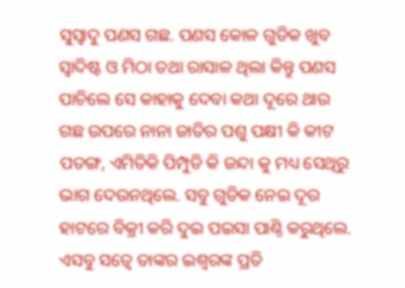ସୁସ୍ୱାଦୁ ପଣସ ଗଛ. ପଣସ କୋଳ ଗୁଡିକ ଖୁବ ସ୍ୱାଦିଷ୍ଟ ଓ ମିଠା ତଥା ରାସାଳ ଥିଲା କିନ୍ତୁ ପଣସ ପାଚିଲେ ସେ କାହାକୁ ଦେବା କଥା ଦୂରେ ଥାଉ ଗଛ ଉପରେ ନାନା ଜାତିର ପଶୁ ପକ୍ଷୀ କି କୀଟ ପତଙ୍ଗ, ଏମିତିକି ପିମ୍ପୁଡି କି ଜନ୍ଦା କୁ ମଧ୍ୟ ସେଥିରୁ ଭାଗ ଦେଉନଥିଲେ. ସବୁ ଗୁଡିକ ନେଇ ଦୂର ହାଟରେ ବିକ୍ରୀ କରି ଦୁଇ ପଇସା ପାଣ୍ଠି କରୁଥିଲେ. ଏସବୁ ସତ୍ୱେ ତାଙ୍କର ଇଶ୍ୱରଙ୍କ ପ୍ରତି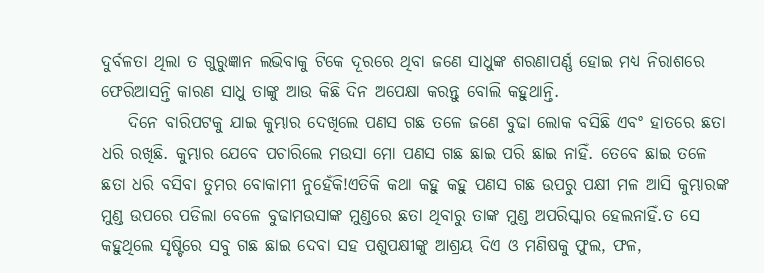ଦୁର୍ବଳତା ଥିଲା ତ ଗୁରୁଜ୍ଞାନ ଲଭିବାକୁ ଟିକେ ଦୂରରେ ଥିବା ଜଣେ ସାଧୁଙ୍କ ଶରଣାପର୍ଣ୍ଣ ହୋଇ ମଧ୍ୟ ନିରାଶରେ ଫେରିଆସନ୍ତି କାରଣ ସାଧୁ ତାଙ୍କୁ ଆଉ କିଛି ଦିନ ଅପେକ୍ଷା କରନ୍ତୁ ବୋଲି କହୁଥାନ୍ତି.
    ଦିନେ ବାରିପଟକୁ ଯାଇ କୁମ୍ଭାର ଦେଖିଲେ ପଣସ ଗଛ ତଳେ ଜଣେ ବୁଢା ଲୋକ ବସିଛି ଏବଂ ହାତରେ ଛତା ଧରି ରଖିଛି. କୁମ୍ଭାର ଯେବେ ପଚାରିଲେ ମଉସା ମୋ ପଣସ ଗଛ ଛାଇ ପରି ଛାଇ ନାହିଁ. ତେବେ ଛାଇ ତଳେ ଛତା ଧରି ବସିବା ତୁମର ବୋକାମୀ ନୁହେଁକି!ଏତିକି କଥା କହୁ କହୁ ପଣସ ଗଛ ଉପରୁ ପକ୍ଷୀ ମଳ ଆସି କୁମ୍ଭାରଙ୍କ ମୁଣ୍ଡ ଉପରେ ପଡିଲା ବେଳେ ବୁଢାମଉସାଙ୍କ ମୁଣ୍ଡରେ ଛତା ଥିବାରୁ ତାଙ୍କ ମୁଣ୍ଡ ଅପରିସ୍କାର ହେଲନାହିଁ.ତ ସେ କହୁଥିଲେ ସୃଷ୍ଟିରେ ସବୁ ଗଛ ଛାଇ ଦେବା ସହ ପଶୁପକ୍ଷୀଙ୍କୁ ଆଶ୍ରୟ ଦିଏ ଓ ମଣିଷକୁ ଫୁଲ, ଫଳ,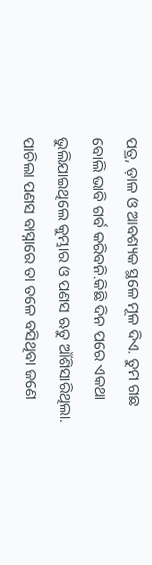ପତ୍ର, ଡ଼ାଳ ଓ ଆବଶ୍ୟକ ସ୍ଥଳେ ମୂଳ ଦିଏ. ତୁମ ଗଛ ବୋଲି ଭାବି ଗର୍ବ କରିବନି.କିଛି ଦିନ ପରେ ଏକଥା ଭୁଲିଯାଇଥିଲେ କୁମ୍ଭାର ଓ ପଣସ ଋତୁ ଆଁଶିସାରିଥିଲା. ପାଚିଲା ପଣସ ବାସ୍ନାରେ ତା ତଳେ ବସିଥିବା ଜଣେ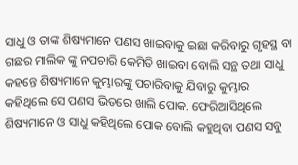ସାଧୁ ଓ ତାଙ୍କ ଶିଷ୍ୟମାନେ ପଣସ ଖାଇବାକୁ ଇଛା କରିବାରୁ ଗୃହସ୍ଥ ବା ଗଛର ମାଲିକ ଙ୍କୁ ନପଚାରି କେମିତି ଖାଇବା ବୋଲି ସନ୍ଥ ତଥା ସାଧୁ କହନ୍ତେ ଶିଷ୍ୟମାନେ କୁମ୍ଭାରଙ୍କୁ ପଚାରିବାକୁ ଯିବାରୁ କୁମ୍ଭାର କହିଥିଲେ ସେ ପଣସ ଭିତରେ ଖାଲି ପୋକ. ଫେରିଆସିଥିଲେ ଶିଷ୍ୟମାନେ ଓ ସାଧୁ କହିଥିଲେ ପୋକ ବୋଲି କହୁଥିବା ପଣସ ସବୁ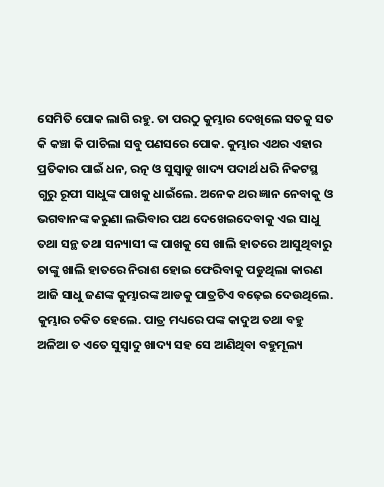ସେମିତି ପୋକ ଲାଗି ରହୁ. ତା ପରଠୁ କୁମ୍ଭାର ଦେଖିଲେ ସତକୁ ସତ କି କଞ୍ଚା କି ପାଚିଲା ସବୁ ପଣସରେ ପୋକ. କୁମ୍ଭାର ଏଥର ଏହାର ପ୍ରତିକାର ପାଇଁ ଧନ, ରତ୍ନ ଓ ସୁସ୍ୱାଡୁ ଖାଦ୍ୟ ପଦାର୍ଥ ଧରି ନିକଟସ୍ଥ ଗୁରୁ ରୂପୀ ସାଧୁଙ୍କ ପାଖକୁ ଧାଇଁଲେ. ଅନେକ ଥର ଜ୍ଞାନ ନେବାକୁ ଓ ଭଗବାନଙ୍କ କରୁଣା ଲଭିବାର ପଥ ଦେଖେଇଦେବାକୁ ଏଇ ସାଧୁ ତଥା ସନ୍ଥ ତଥା ସନ୍ୟାସୀ ଙ୍କ ପାଖକୁ ସେ ଖାଲି ହାତରେ ଆସୁଥିବାରୁ ତାଙ୍କୁ ଖାଲି ହାତରେ ନିରାଶ ହୋଇ ଫେରିବାକୁ ପଡୁଥିଲା କାରଣ ଆଜି ସାଧୁ ଜଣଙ୍କ କୁମ୍ଭାରଙ୍କ ଆଡକୁ ପାତ୍ରଟିଏ ବଢ଼େଇ ଦେଉଥିଲେ. କୁମ୍ଭାର ଚକିତ ହେଲେ. ପାତ୍ର ମଧ୍ୟରେ ପଙ୍କ କାଦୁଅ ତଥା ବହୁ ଅଳିଆ ତ ଏତେ ସୁସ୍ୱାଦୁ ଖାଦ୍ୟ ସହ ସେ ଆଣିଥିବା ବହୁମୂଲ୍ୟ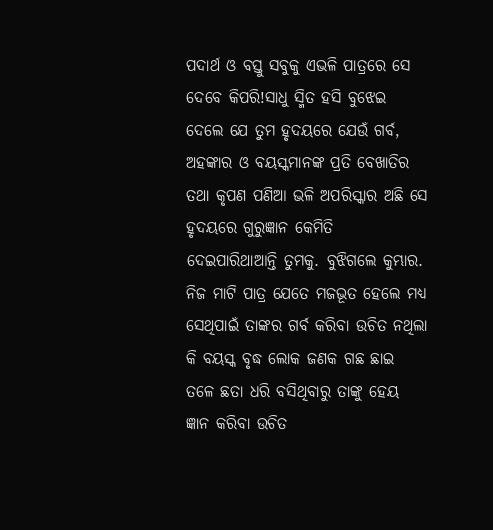ପଦାର୍ଥ ଓ ବସ୍ତୁ ସବୁକୁ ଏଭଳି ପାତ୍ରରେ ସେ ଦେବେ କିପରି!ସାଧୁ ସ୍ମିତ ହସି ବୁଝେଇ ଦେଲେ ଯେ ତୁମ ହୃଦୟରେ ଯେଉଁ ଗର୍ବ, ଅହଙ୍କାର ଓ ବୟସ୍କମାନଙ୍କ ପ୍ରତି ବେଖାତିର ତଥା କୃପଣ ପଣିଆ ଭଳି ଅପରିସ୍କାର ଅଛି ସେ ହୃଦୟରେ ଗୁରୁଜ୍ଞାନ କେମିତି ଦେଇପାରିଥାଆନ୍ତି ତୁମକୁ. ବୁଝିଗଲେ କୁମ୍ଭାର. ନିଜ ମାଟି ପାତ୍ର ଯେତେ ମଜଭୂତ ହେଲେ ମଧ୍ୟ ସେଥିପାଇଁ ତାଙ୍କର ଗର୍ବ କରିବା ଉଚିତ ନଥିଲା କି ବୟସ୍କ ବୃଦ୍ଧ ଲୋକ ଜଣକ ଗଛ ଛାଇ ତଳେ ଛତା ଧରି ବସିଥିବାରୁ ତାଙ୍କୁ ହେୟ ଜ୍ଞାନ କରିବା ଉଚିତ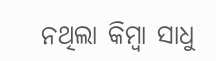ନଥିଲା କିମ୍ବା ସାଧୁ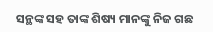ସନ୍ଥଙ୍କ ସହ ତାଙ୍କ ଶିଷ୍ୟ ମାନଙ୍କୁ ନିଜ ଗଛ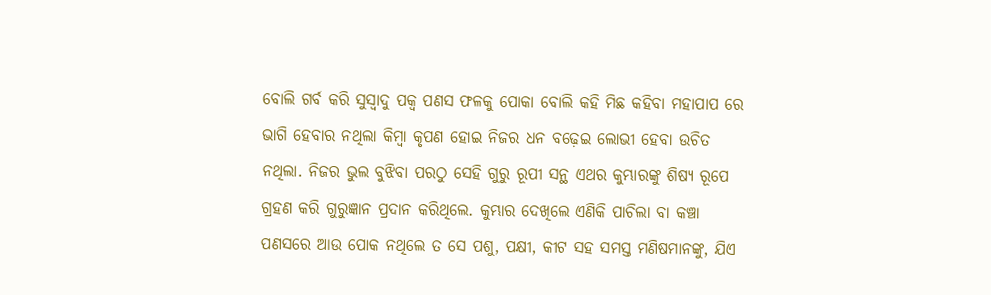ବୋଲି ଗର୍ବ କରି ସୁସ୍ୱାଦୁ ପକ୍ୱ ପଣସ ଫଳକୁ ପୋକା ବୋଲି କହି ମିଛ କହିବା ମହାପାପ ରେ ଭାଗି ହେବାର ନଥିଲା କିମ୍ବା କୃପଣ ହୋଇ ନିଜର ଧନ ବଢ଼େଇ ଲୋଭୀ ହେବା ଉଚିତ ନଥିଲା. ନିଜର ଭୁଲ ବୁଝିବା ପରଠୁ ସେହି ଗୁରୁ ରୂପୀ ସନ୍ଥ ଏଥର କୁମ୍ଭାରଙ୍କୁ ଶିଷ୍ୟ ରୂପେ ଗ୍ରହଣ କରି ଗୁରୁଜ୍ଞାନ ପ୍ରଦାନ କରିଥିଲେ. କୁମ୍ଭାର ଦେଖିଲେ ଏଣିକି ପାଚିଲା ବା କଞ୍ଚା ପଣସରେ ଆଉ ପୋକ ନଥିଲେ ତ ସେ ପଶୁ, ପକ୍ଷୀ, କୀଟ ସହ ସମସ୍ତ ମଣିଷମାନଙ୍କୁ, ଯିଏ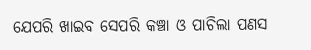ଯେପରି ଖାଇବ ସେପରି କଞ୍ଚା ଓ ପାଚିଲା ପଣସ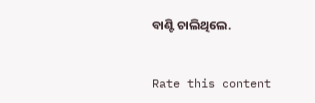ବାଣ୍ଟି ଚାଲିଥିଲେ.


Rate this content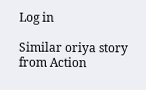Log in

Similar oriya story from Action